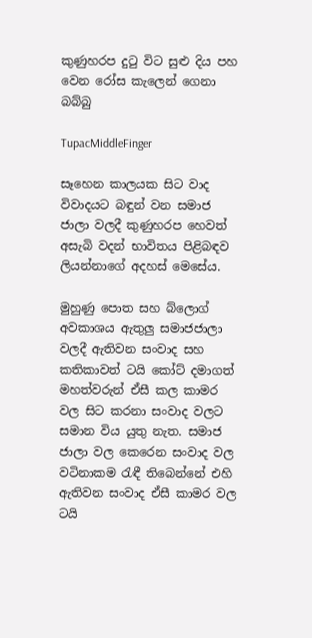කුණුහරප දුටු විට සුළු දිය පහ වෙන රෝස කැලෙන් ගෙනා බබ්බු

TupacMiddleFinger

සෑහෙන කාලයක සිට වාද විවාදයට බඳුන් වන සමාජ ජාලා වලදී කුණුහරප හෙවත් අසැබි වදන් භාවිතය පිළිබඳව ලියන්නාගේ අදහස් මෙසේය.

මුහුණු පොත සහ බ්ලොග් අවකාශය ඇතුලු සමාජජාලා වලදී ඇතිවන සංවාද සහ කතිකාවත් ටයි කෝට් දමාගත් මහත්වරුන් ඒසී කල කාමර වල සිට කරනා සංවාද වලට සමාන විය යුතු නැත. සමාජ ජාලා වල කෙරෙන සංවාද වල වටිනාකම රැඳී තිබෙන්නේ එහි ඇතිවන සංවාද ඒසී කාමර වල ටයි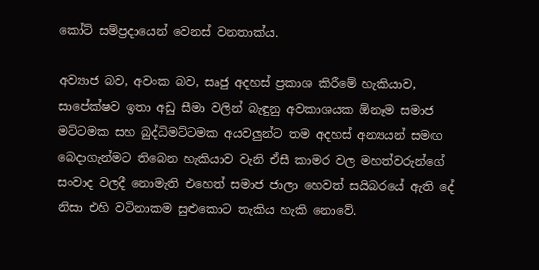කෝට් සම්ප්‍රදායෙන් වෙනස් වනතාක්ය.

අව්‍යාජ බව, අවංක බව, සෘජු අදහස් ප්‍රකාශ කිරීමේ හැකියාව, සාපේක්ෂව ඉතා අඩු සීමා වලින් බැඳුනු අවකාශයක ඕනෑම සමාජ මට්ටමක සහ බුද්ධිමට්ටමක අයවලුන්ට තම අදහස් අන්‍යයන් සමඟ බෙදාගැන්මට තිබෙන හැකියාව වැනි ඒසී කාමර වල මහත්වරුන්ගේ සංවාද වලදී නොමැති එහෙත් සමාජ ජාලා හෙවත් සයිබරයේ ඇති දේ නිසා එහි වටිනාකම සුළුකොට තැකිය හැකි නොවේ.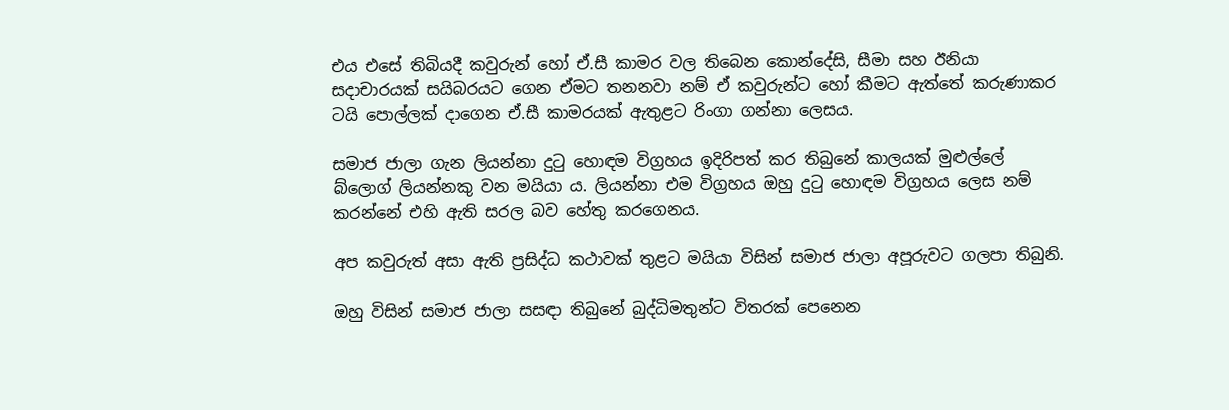එය එසේ තිබියදී කවුරුන් හෝ ඒ.සී කාමර වල තිබෙන කොන්දේසි, සීමා සහ ඊනියා සදාචාරයක් සයිබරයට ගෙන ඒමට තනනවා නම් ඒ කවුරුන්ට හෝ කීමට ඇත්තේ කරුණාකර ටයි පොල්ලක් දාගෙන ඒ.සී කාමරයක් ඇතුළට රිංගා ගන්නා ලෙසය.

සමාජ ජාලා ගැන ලියන්නා දුටු හොඳම විග්‍රහය ඉදිරිපත් කර තිබුනේ කාලයක් මුළුල්ලේ බ්ලොග් ලියන්නකු වන මයියා ය. ලියන්නා එම විග්‍රහය ඔහු දුටු හොඳම විග්‍රහය ලෙස නම් කරන්නේ එහි ඇති සරල බව හේතු කරගෙනය.

අප කවුරුත් අසා ඇති ප්‍රසිද්ධ කථාවක් තුළට මයියා විසින් සමාජ ජාලා අපූරුවට ගලපා තිබුනි.

ඔහු විසින් සමාජ ජාලා සසඳා තිබුනේ බුද්ධිමතුන්ට විතරක් පෙනෙන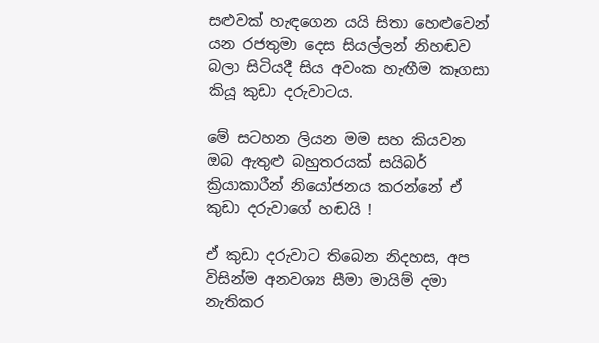සළුවක් හැඳගෙන යයි සිතා හෙළුවෙන් යන රජතුමා දෙස සියල්ලන් නිහඬව බලා සිටියදී සිය අවංක හැඟීම කෑගසා කියූ කුඩා දරුවාටය.

මේ සටහන ලියන මම සහ කියවන ඔබ ඇතුළු බහුතරයක් සයිබර් ක්‍රියාකාරීන් නියෝජනය කරන්නේ ඒ කුඩා දරුවාගේ හඬයි !

ඒ කුඩා දරුවාට තිබෙන නිදහස, අප විසින්ම අනවශ්‍ය සීමා මායිම් දමා නැතිකර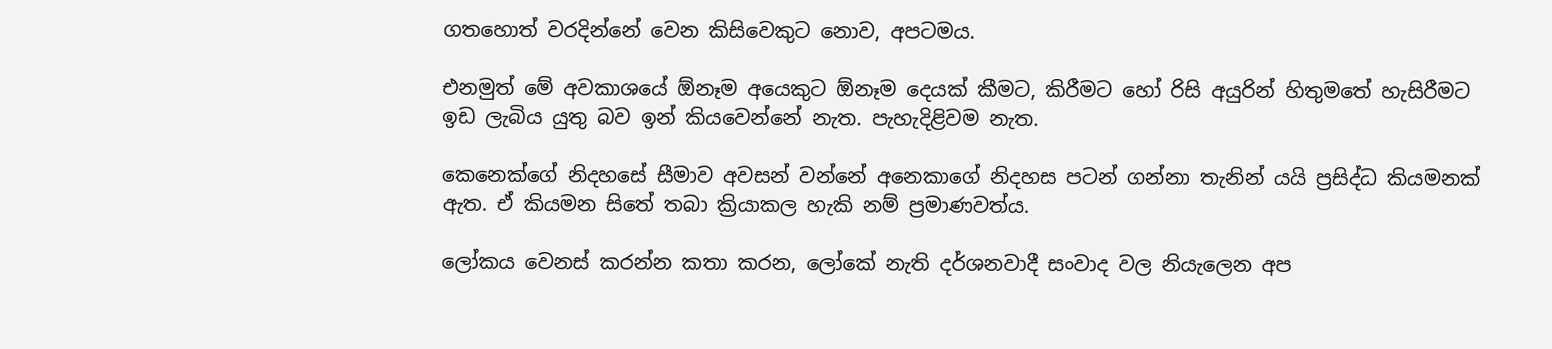ගතහොත් වරදින්නේ වෙන කිසිවෙකුට නොව, අපටමය.

එනමුත් මේ අවකාශයේ ඕනෑම අයෙකුට ඕනෑම දෙයක් කීමට, කිරීමට හෝ රිසි අයුරින් හිතුමතේ හැසිරීමට ඉඩ ලැබිය යුතු බව ඉන් කියවෙන්නේ නැත. පැහැදිළිවම නැත.

කෙනෙක්ගේ නිදහසේ සීමාව අවසන් වන්නේ අනෙකාගේ නිදහස පටන් ගන්නා තැනින් යයි ප්‍රසිද්ධ කියමනක් ඇත. ඒ කියමන සිතේ තබා ක්‍රියාකල හැකි නම් ප්‍රමාණවත්ය.

ලෝකය වෙනස් කරන්න කතා කරන, ලෝකේ නැති දර්ශනවාදී සංවාද වල නියැලෙන අප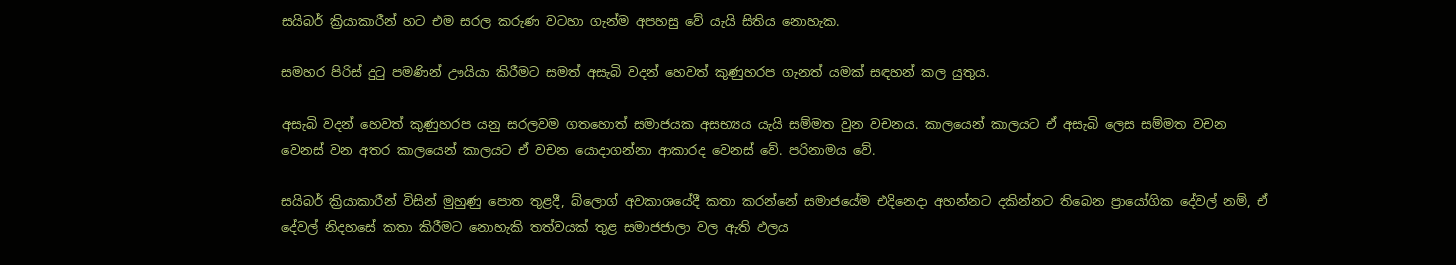සයිබර් ක්‍රියාකාරීන් හට එම සරල කරුණ වටහා ගැන්ම අපහසු වේ යැයි සිතිය නොහැක.

සමහර පිරිස් දුටු පමණින් ඌයියා කිරීමට සමත් අසැබි වදන් හෙවත් කුණුහරප ගැනත් යමක් සඳහන් කල යුතුය.

අසැබි වදන් හෙවත් කුණුහරප යනු සරලවම ගතහොත් සමාජයක අසභ්‍යය යැයි සම්මත වුන වචනය. කාලයෙන් කාලයට ඒ අසැබි ලෙස සම්මත වචන වෙනස් වන අතර කාලයෙන් කාලයට ඒ වචන යොදාගන්නා ආකාරද වෙනස් වේ. පරිනාමය වේ.

සයිබර් ක්‍රියාකාරීන් විසින් මුහුණු පොත තුළදී, බ්ලොග් අවකාශයේදී කතා කරන්නේ සමාජයේම එදිනෙදා අහන්නට දකින්නට තිබෙන ප්‍රායෝගික දේවල් නම්, ඒ දේවල් නිදහසේ කතා කිරීමට නොහැකි තත්වයක් තුළ සමාජජාලා වල ඇති ඵලය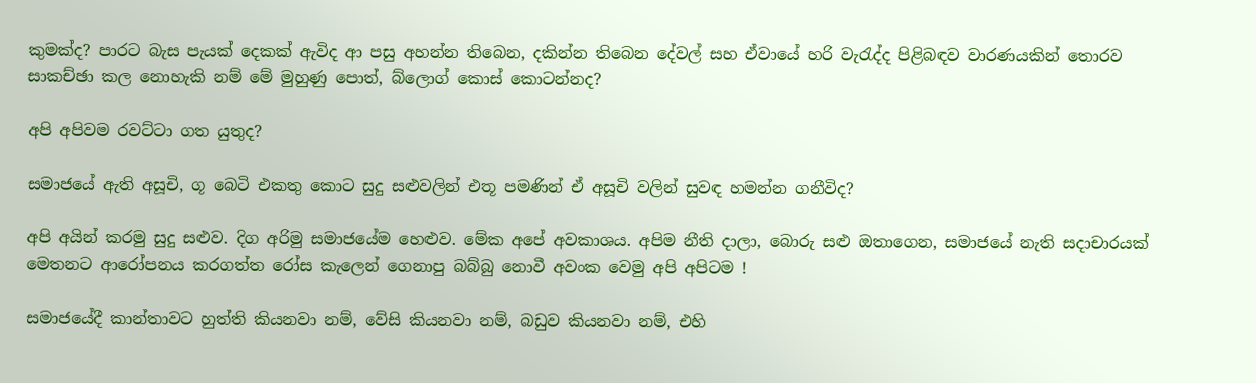කුමක්ද? පාරට බැස පැයක් දෙකක් ඇවිද ආ පසු අහන්න තිබෙන, දකින්න තිබෙන දේවල් සහ ඒවායේ හරි වැරැද්ද පිළිබඳව වාරණයකින් තොරව සාකච්ඡා කල නොහැකි නම් මේ මුහුණු පොත්, බ්ලොග් කොස් කොටන්නද?

අපි අපිවම රවට්ටා ගත යුතුද?

සමාජයේ ඇති අසූචි, ගූ බෙටි එකතු කොට සුදු සළුවලින් එතූ පමණින් ඒ අසූචි වලින් සුවඳ හමන්න ගනීවිද?

අපි අයින් කරමු සුදු සළුව. දිග අරිමු සමාජයේම හෙළුව. මේක අපේ අවකාශය. අපිම නීති දාලා, බොරු සළු ඔතාගෙන, සමාජයේ නැති සදාචාරයක් මෙතනට ආරෝපනය කරගත්ත රෝස කැලෙන් ගෙනාපු බබ්බු නොවී අවංක වෙමු අපි අපිටම !

සමාජයේදී කාන්තාවට හුත්ති කියනවා නම්, වේසි කියනවා නම්, බඩුව කියනවා නම්, එහි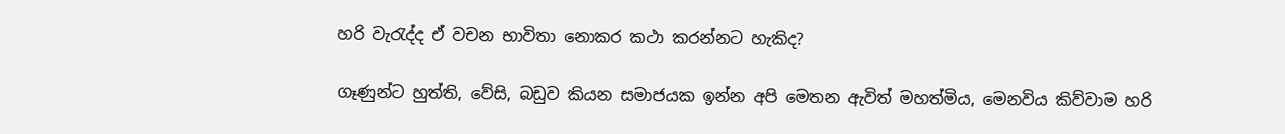හරි වැරැද්ද ඒ වචන භාවිතා නොකර කථා කරන්නට හැකිද?

ගෑණුන්ට හුත්ති, වේසි, බඩුව කියන සමාජයක ඉන්න අපි මෙතන ඇවිත් මහත්මිය, මෙනවිය කිව්වාම හරි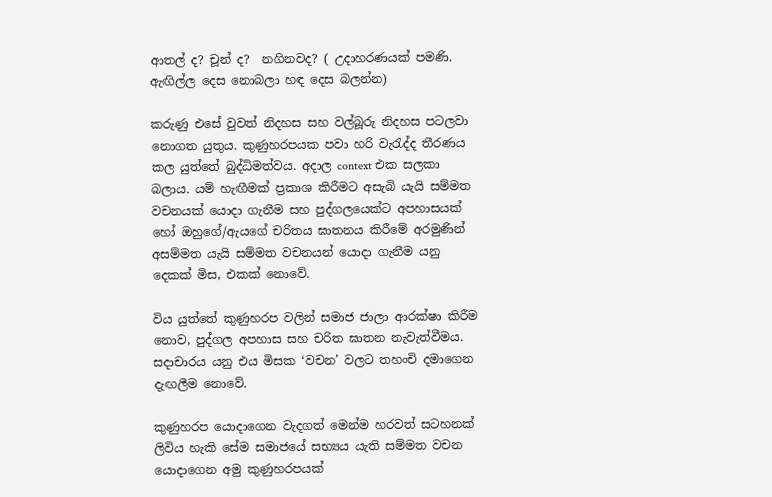ආතල් ද? චූන් ද?  නගිනවද? ( උදාහරණයක් පමණි. ඇඟිල්ල දෙස නොබලා හඳ දෙස බලන්න)

කරුණු එසේ වුවත් නිදහස සහ වල්බූරු නිදහස පටලවා නොගත යුතුය. කුණුහරපයක පවා හරි වැරැද්ද තීරණය කල යුත්තේ බුද්ධිමත්වය. අදාල context එක සලකා බලාය. යම් හැඟීමක් ප්‍රකාශ කිරීමට අසැබි යැයි සම්මත වචනයක් යොදා ගැනීම සහ පුද්ගලයෙක්ට අපහාසයක් හෝ ඔහුගේ/ඇයගේ චරිතය ඝාතනය කිරීමේ අරමුණින් අසම්මත යැයි සම්මත වචනයන් යොදා ගැනීම යනු දෙකක් මිස, එකක් නොවේ.

විය යුත්තේ කුණුහරප වලින් සමාජ ජාලා ආරක්ෂා කිරීම නොව, පුද්ගල අපහාස සහ චරිත ඝාතන නැවැත්වීමය. සදාචාරය යනු එය මිසක ‘වචන’ වලට තහංචි දමාගෙන දැඟලීම නොවේ.

කුණුහරප යොදාගෙන වැදගත් මෙන්ම හරවත් සටහනක් ලිවිය හැකි සේම සමාජයේ සභ්‍යය යැති සම්මත වචන යොදාගෙන අමු කුණුහරපයක්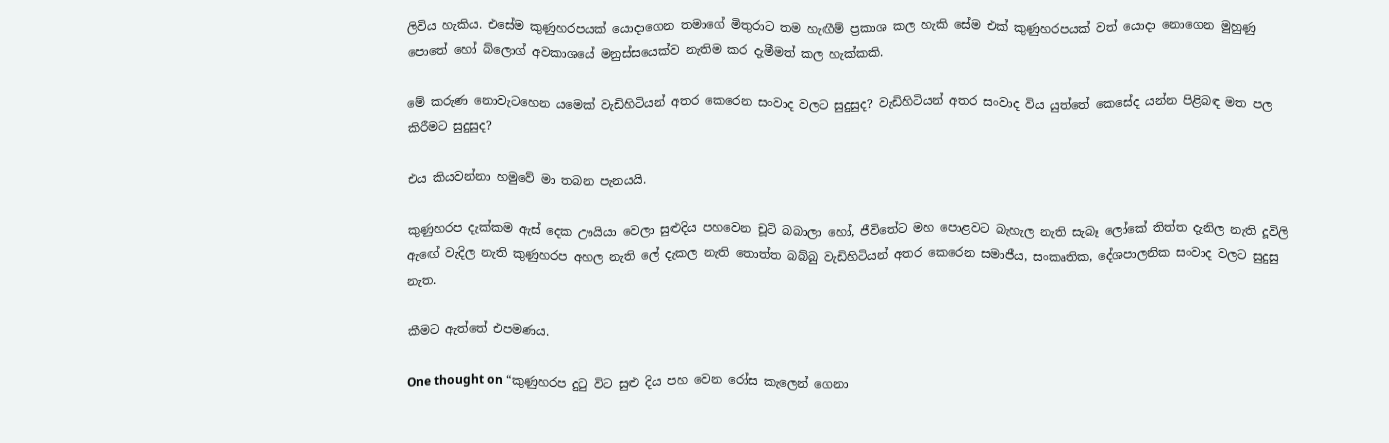ලිවිය හැකිය. එසේම කුණුහරපයක් යොදාගෙන තමාගේ මිතුරාට තම හැඟීම් ප්‍රකාශ කල හැකි සේම එක් කුණුහරපයක් වත් යොදා නොගෙන මුහුණු පොතේ හෝ බ්ලොග් අවකාශයේ මනුස්සයෙක්ව නැතිම කර දැමීමත් කල හැක්කකි.

මේ කරුණ නොවැටහෙන යමෙක් වැඩිහිටියන් අතර කෙරෙන සංවාද වලට සුදුසුද? වැඩිහිටියන් අතර සංවාද විය යුත්තේ කෙසේද යන්න පිළිබඳ මත පල කිරීමට සුදුසුද?

එය කියවන්නා හමුවේ මා තබන පැනයයි.

කුණුහරප දැක්කම ඇස් දෙක ඌයියා වෙලා සුළුදිය පහවෙන චූටි බබාලා හෝ, ජීවිතේට මහ පොළවට බැහැල නැති සැබෑ ලෝකේ තිත්ත දැනිල නැති දූවිලි ඇඟේ වැදිල නැති කුණුහරප අහල නැති ලේ දැකල නැති තොත්ත බබ්බු වැඩිහිටියන් අතර කෙරෙන සමාජීය, සංකෘතික, දේශපාලනික සංවාද වලට සුදුසු නැත.

කීමට ඇත්තේ එපමණය.

One thought on “කුණුහරප දුටු විට සුළු දිය පහ වෙන රෝස කැලෙන් ගෙනා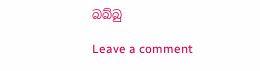බබ්බු

Leave a comment